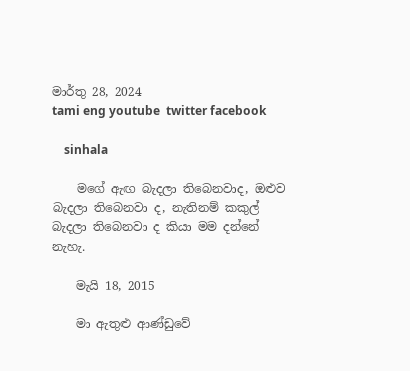මාර්තු 28, 2024
tami eng youtube  twitter facebook

    sinhala

    මගේ ඇඟ බැදලා තිබෙනවාද, ඔළුව බැදලා තිබෙනවා ද, නැතිනම් කකුල් බැදලා තිබෙනවා ද කියා මම දන්නේ නැහැ.

    මැයි 18, 2015

    මා ඇතුළු ආණ්ඩුවේ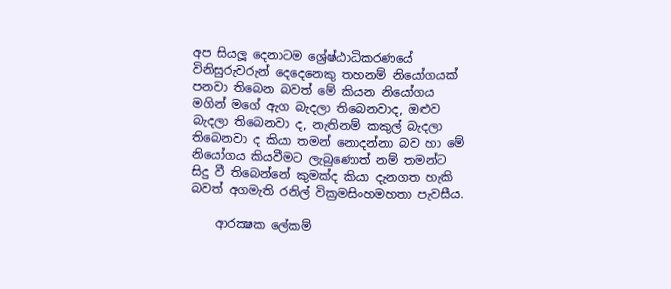අප සියලූ දෙනාටම ශ්‍රේෂ්ඨාධිකරණයේ විනිසුරුවරුන් දෙදෙනෙකු තහනම් නියෝගයක් පනවා තිබෙන බවත් මේ කියන නියෝගය මගින් මගේ ඇග බැදලා තිබෙනවාද, ඔළුව බැදලා තිබෙනවා ද, නැතිනම් කකුල් බැදලා තිබෙනවා ද කියා තමන් නොදන්නා බව හා මේ නියෝගය කියවීමට ලැබුණොත් නම් තමන්ට සිදු වී තිබෙන්නේ කුමක්ද කියා දැනගත හැකි බවත් අගමැති රනිල් වික්‍රමසිංහමහතා පැවසීය.

    ආරක්‍ෂක ලේකම්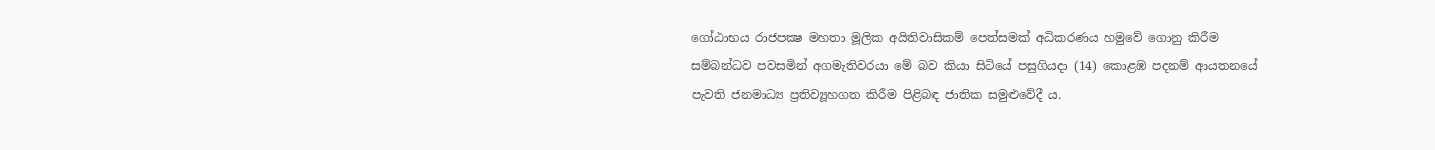ගෝඨාභය රාජපක්‍ෂ මහතා මූලික අයිතිවාසිකම් පෙත්සමක් අධිකරණය හමුවේ ගොනු කිරීම සම්බන්ධව පවසමින් අගමැතිවරයා මේ බව කියා සිටියේ පසුගියදා (14) කොළඹ පදනම් ආයතනයේ පැවති ජනමාධ්‍ය ප්‍රතිව්‍යූහගත කිරීම පිළිබඳ ජාතික සමුළුවේදී ය.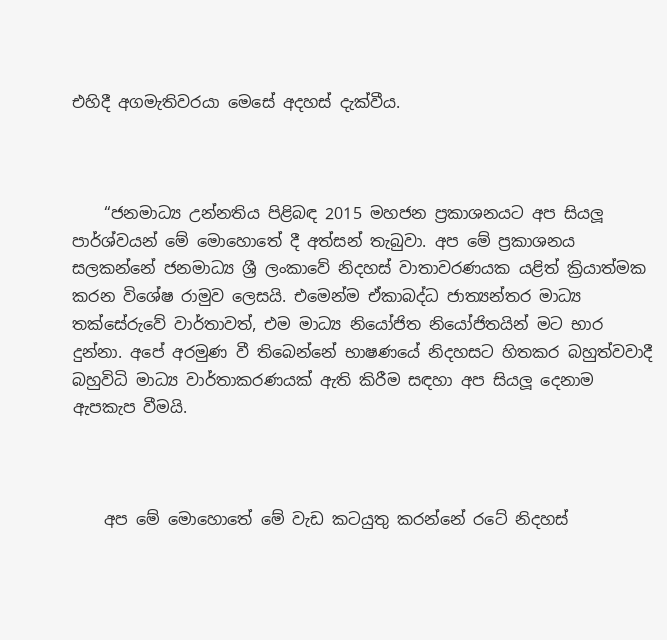එහිදී අගමැතිවරයා මෙසේ අදහස් දැක්වීය.



    “ජනමාධ්‍ය උන්නතිය පිළිබඳ 2015 මහජන ප්‍රකාශනයට අප සියලූ පාර්ශ්වයන් මේ මොහොතේ දී අත්සන් තැබුවා. අප මේ ප්‍රකාශනය සලකන්නේ ජනමාධ්‍ය ශ්‍රී ලංකාවේ නිදහස් වාතාවරණයක යළිත් ක්‍රියාත්මක කරන විශේෂ රාමුව ලෙසයි. එමෙන්ම ඒකාබද්ධ ජාත්‍යන්තර මාධ්‍ය තක්සේරුවේ වාර්තාවත්, එම මාධ්‍ය නියෝජිත නියෝජිතයින් මට භාර දුන්නා. අපේ අරමුණ වී තිබෙන්නේ භාෂණයේ නිදහසට හිතකර බහුත්වවාදී බහුවිධි මාධ්‍ය වාර්තාකරණයක් ඇති කිරීම සඳහා අප සියලූ දෙනාම ඇපකැප වීමයි.



    අප මේ මොහොතේ මේ වැඩ කටයුතු කරන්නේ රටේ නිදහස්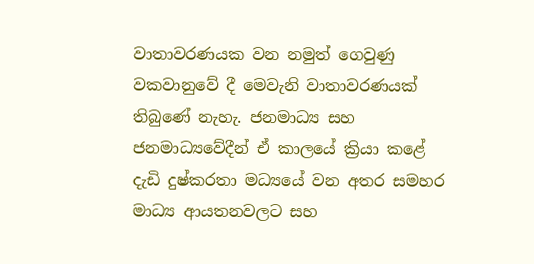වාතාවරණයක වන නමුත් ගෙවුණු වකවානුවේ දී මෙවැනි වාතාවරණයක් තිබුණේ නැහැ. ජනමාධ්‍ය සහ ජනමාධ්‍යවේදීන් ඒ කාලයේ ක්‍රියා කළේ දැඩි දුෂ්කරතා මධ්‍යයේ වන අතර සමහර මාධ්‍ය ආයතනවලට සහ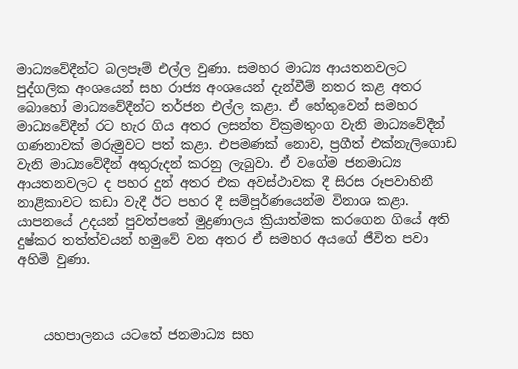මාධ්‍යවේදීන්ට බලපෑම් එල්ල වුණා. සමහර මාධ්‍ය ආයතනවලට පුද්ගලික අංශයෙන් සහ රාජ්‍ය අංශයෙන් දැන්වීම් නතර කළ අතර බොහෝ මාධ්‍යවේදීන්ට තර්ජන එල්ල කළා. ඒ හේතුවෙන් සමහර මාධ්‍යවේදීන් රට හැර ගිය අතර ලසන්ත වික්‍රමතුංග වැනි මාධ්‍යවේදීන් ගණනාවක් මරුමුවට පත් කළා. එපමණක් නොව, ප්‍රගීත් එක්නැලිගොඩ වැනි මාධ්‍යවේදීන් අතුරුදන් කරනු ලැබුවා. ඒ වගේම ජනමාධ්‍ය ආයතනවලට ද පහර දුන් අතර එක අවස්ථාවක දී සිරස රූපවාහිනී නාළිකාවට කඩා වැදී ඊට පහර දී සම්පූර්ණයෙන්ම විනාශ කළා. යාපනයේ උදයන් පුවත්පතේ මුද්‍රණාලය ක්‍රියාත්මක කරගෙන ගියේ අති දුෂ්කර තත්ත්වයන් හමුවේ වන අතර ඒ සමහර අයගේ ජීවිත පවා අහිමි වුණා.



    යහපාලනය යටතේ ජනමාධ්‍ය සහ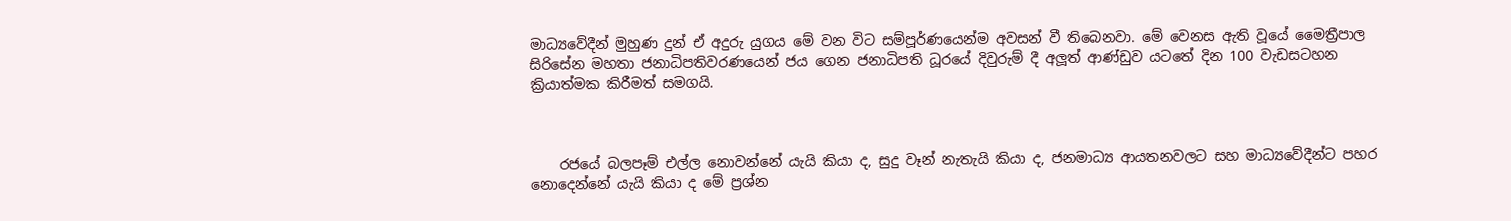මාධ්‍යවේදීන් මුහුණ දුන් ඒ අදුරු යුගය මේ වන විට සම්පූර්ණයෙන්ම අවසන් වී තිබෙනවා. මේ වෙනස ඇති වූයේ මෛත්‍රීපාල සිරිසේන මහතා ජනාධිපතිවරණයෙන් ජය ගෙන ජනාධිපති ධූරයේ දිවුරුම් දී අලූත් ආණ්ඩුව යටතේ දින 100 වැඩසටහන ක්‍රියාත්මක කිරීමත් සමගයි.



    රජයේ බලපෑම් එල්ල නොවන්නේ යැයි කියා ද, සුදු වෑන් නැතැයි කියා ද, ජනමාධ්‍ය ආයතනවලට සහ මාධ්‍යවේදීන්ට පහර නොදෙන්නේ යැයි කියා ද මේ ප්‍රශ්න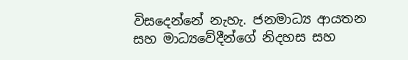විසදෙන්නේ නැහැ. ජනමාධ්‍ය ආයතන සහ මාධ්‍යවේදීන්ගේ නිදහස සහ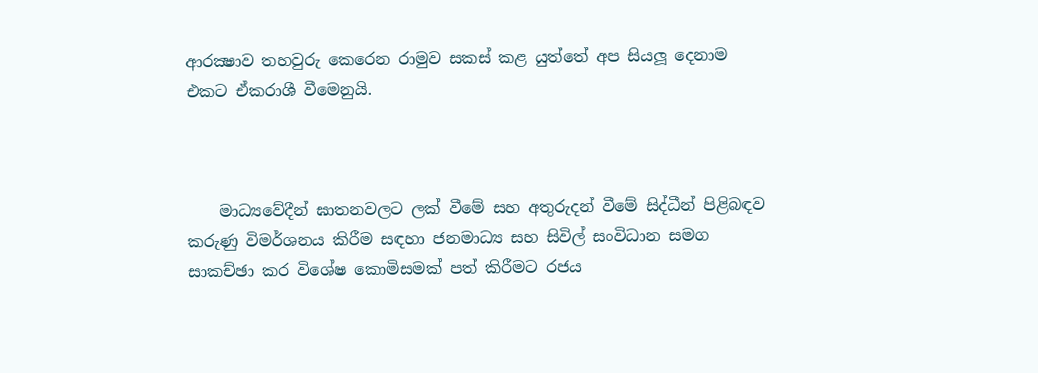ආරක්‍ෂාව තහවුරු කෙරෙන රාමුව සකස් කළ යුත්තේ අප සියලූ දෙනාම එකට ඒකරාශී වීමෙනුයි.



    මාධ්‍යවේදීන් ඝාතනවලට ලක් වීමේ සහ අතුරුදන් වීමේ සිද්ධීන් පිළිබඳව කරුණු විමර්ශනය කිරීම සඳහා ජනමාධ්‍ය සහ සිවිල් සංවිධාන සමග සාකච්ඡා කර විශේෂ කොමිසමක් පත් කිරීමට රජය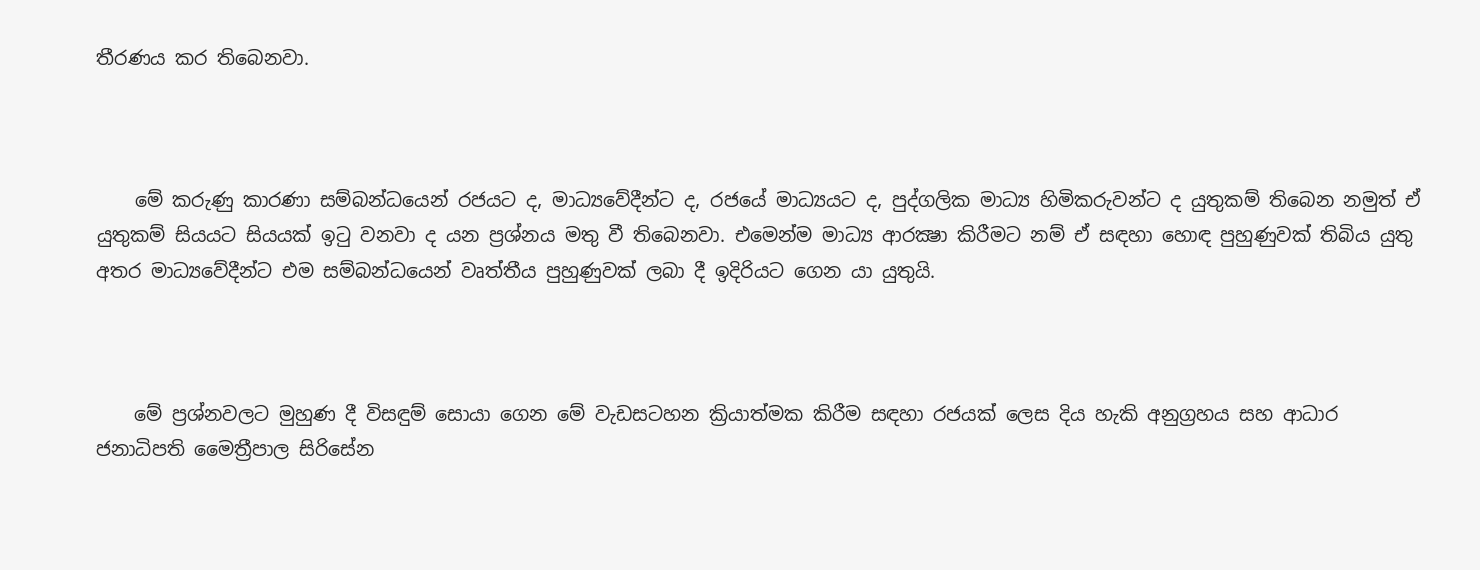තීරණය කර තිබෙනවා.



    මේ කරුණු කාරණා සම්බන්ධයෙන් රජයට ද, මාධ්‍යවේදීන්ට ද, රජයේ මාධ්‍යයට ද, පුද්ගලික මාධ්‍ය හිමිකරුවන්ට ද යුතුකම් තිබෙන නමුත් ඒ යුතුකම් සියයට සියයක් ඉටු වනවා ද යන ප්‍රශ්නය මතු වී තිබෙනවා. එමෙන්ම මාධ්‍ය ආරක්‍ෂා කිරීමට නම් ඒ සඳහා හොඳ පුහුණුවක් තිබිය යුතු අතර මාධ්‍යවේදීන්ට එම සම්බන්ධයෙන් වෘත්තීය පුහුණුවක් ලබා දී ඉදිරියට ගෙන යා යුතුයි.



    මේ ප්‍රශ්නවලට මුහුණ දී විසඳුම් සොයා ගෙන මේ වැඩසටහන ක්‍රියාත්මක කිරීම සඳහා රජයක් ලෙස දිය හැකි අනුග්‍රහය සහ ආධාර ජනාධිපති මෛත්‍රීපාල සිරිසේන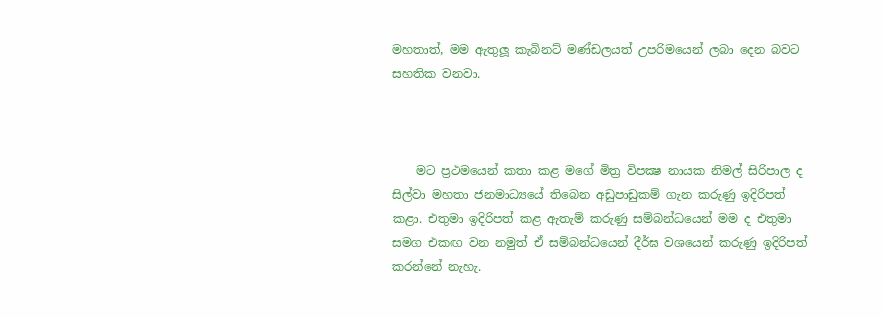මහතාත්, මම ඇතුලූ කැබිනට් මණ්ඩලයත් උපරිමයෙන් ලබා දෙන බවට සහතික වනවා.



    මට ප්‍රථමයෙන් කතා කළ මගේ මිත්‍ර විපක්‍ෂ නායක නිමල් සිරිපාල ද සිල්වා මහතා ජනමාධ්‍යයේ තිබෙන අඩුපාඩුකම් ගැන කරුණු ඉදිරිපත් කළා. එතුමා ඉදිරිපත් කළ ඇතැම් කරුණු සම්බන්ධයෙන් මම ද එතුමා සමග එකඟ වන නමුත් ඒ සම්බන්ධයෙන් දීර්ඝ වශයෙන් කරුණු ඉදිරිපත් කරන්නේ නැහැ.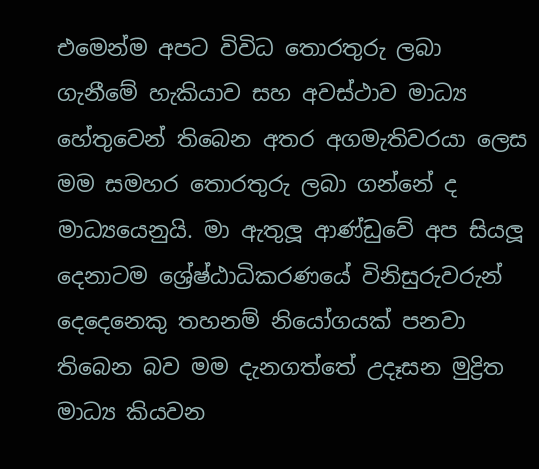එමෙන්ම අපට විවිධ තොරතුරු ලබා ගැනීමේ හැකියාව සහ අවස්ථාව මාධ්‍ය හේතුවෙන් තිබෙන අතර අගමැතිවරයා ලෙස මම සමහර තොරතුරු ලබා ගන්නේ ද මාධ්‍යයෙනුයි. මා ඇතුලූ ආණ්ඩුවේ අප සියලූ දෙනාටම ශ්‍රේෂ්ඨාධිකරණයේ විනිසුරුවරුන් දෙදෙනෙකු තහනම් නියෝගයක් පනවා තිබෙන බව මම දැනගත්තේ උදෑසන මුද්‍රිත මාධ්‍ය කියවන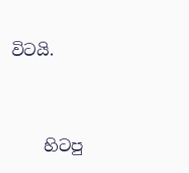විටයි.



    හිටපු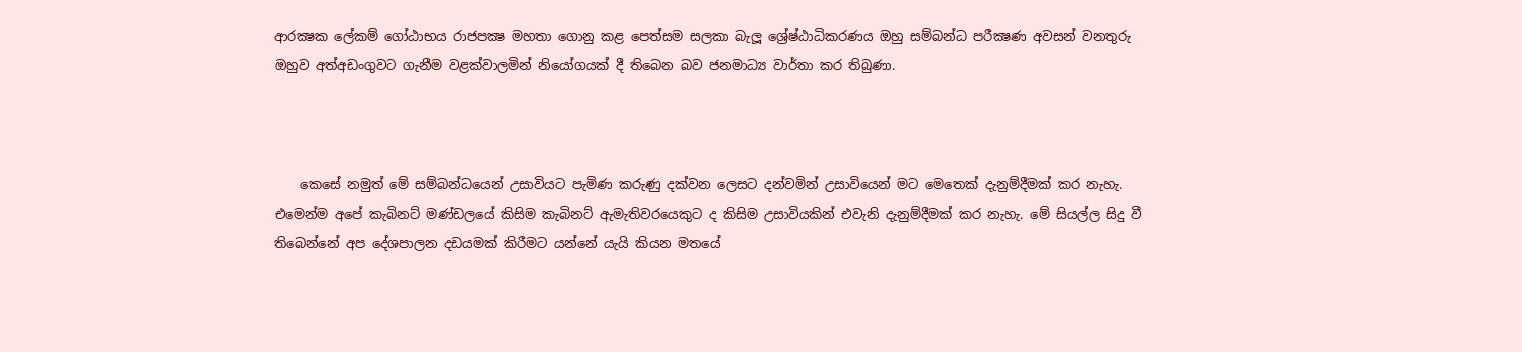ආරක්‍ෂක ලේකම් ගෝඨාභය රාජපක්‍ෂ මහතා ගොනු කළ පෙත්සම සලකා බැලූ ශ්‍රේෂ්ඨාධිකරණය ඔහු සම්බන්ධ පරීක්‍ෂණ අවසන් වනතුරු ඔහුව අත්අඩංගුවට ගැනීම වළක්වාලමින් නියෝගයක් දී තිබෙන බව ජනමාධ්‍ය වාර්තා කර තිබුණා.



    කෙසේ නමුත් මේ සම්බන්ධයෙන් උසාවියට පැමිණ කරුණු දක්වන ලෙසට දන්වමින් උසාවියෙන් මට මෙතෙක් දැනුම්දීමක් කර නැහැ. එමෙන්ම අපේ කැබිනට් මණ්ඩලයේ කිසිම කැබිනට් ඇමැතිවරයෙකුට ද කිසිම උසාවියකින් එවැනි දැනුම්දීමක් කර නැහැ. මේ සියල්ල සිදු වී තිබෙන්නේ අප දේශපාලන දඩයමක් කිරීමට යන්නේ යැයි කියන මතයේ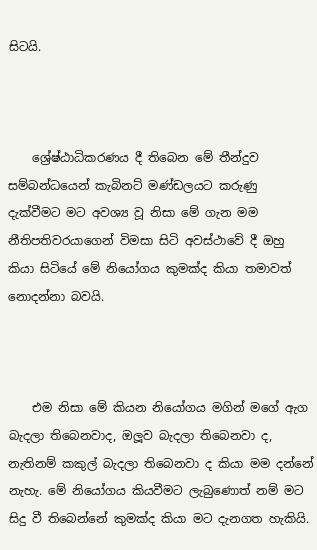සිටයි.



    ශ්‍රේෂ්ඨාධිකරණය දී තිබෙන මේ තීන්දුව සම්බන්ධයෙන් කැබිනට් මණ්ඩලයට කරුණු දැක්වීමට මට අවශ්‍ය වූ නිසා මේ ගැන මම නීතිපතිවරයාගෙන් විමසා සිටි අවස්ථාවේ දී ඔහු කියා සිටියේ මේ නියෝගය කුමක්ද කියා තමාවත් නොදන්නා බවයි.



    එම නිසා මේ කියන නියෝගය මගින් මගේ ඇග බැදලා තිබෙනවාද, ඔලූව බැදලා තිබෙනවා ද, නැතිනම් කකුල් බැදලා තිබෙනවා ද කියා මම දන්නේ නැහැ. මේ නියෝගය කියවීමට ලැබුණොත් නම් මට සිදු වී තිබෙන්නේ කුමක්ද කියා මට දැනගත හැකියි.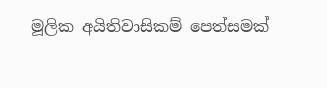මූලික අයිතිවාසිකම් පෙත්සමක්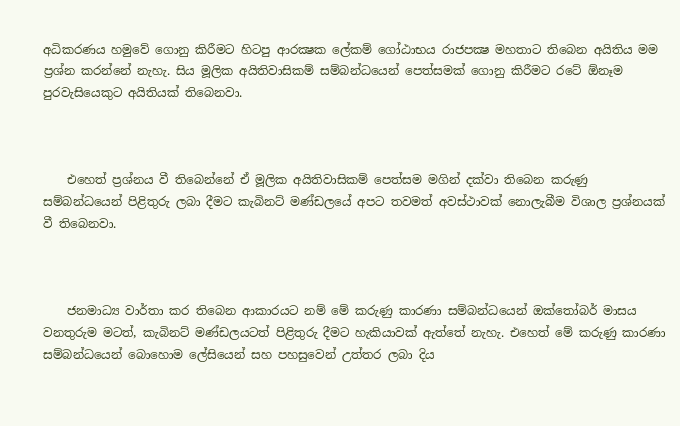අධිකරණය හමුවේ ගොනු කිරීමට හිටපු ආරක්‍ෂක ලේකම් ගෝඨාභය රාජපක්‍ෂ මහතාට තිබෙන අයිතිය මම ප්‍රශ්න කරන්නේ නැහැ. සිය මූලික අයිතිවාසිකම් සම්බන්ධයෙන් පෙත්සමක් ගොනු කිරීමට රටේ ඕනෑම පුරවැසියෙකුට අයිතියක් තිබෙනවා.



    එහෙත් ප්‍රශ්නය වී තිබෙන්නේ ඒ මූලික අයිතිවාසිකම් පෙත්සම මගින් දක්වා තිබෙන කරුණු සම්බන්ධයෙන් පිළිතුරු ලබා දීමට කැබිනට් මණ්ඩලයේ අපට තවමත් අවස්ථාවක් නොලැබීම විශාල ප්‍රශ්නයක් වී තිබෙනවා.



    ජනමාධ්‍ය වාර්තා කර තිබෙන ආකාරයට නම් මේ කරුණු කාරණා සම්බන්ධයෙන් ඔක්තෝබර් මාසය වනතුරුම මටත්, කැබිනට් මණ්ඩලයටත් පිළිතුරු දීමට හැකියාවක් ඇත්තේ නැහැ. එහෙත් මේ කරුණු කාරණා සම්බන්ධයෙන් බොහොම ලේසියෙන් සහ පහසුවෙන් උත්තර ලබා දිය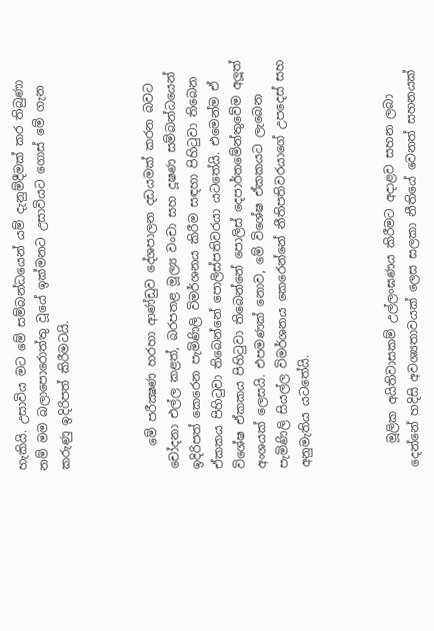හැකියි. උසාවිය මට මේ සම්බන්ධයෙන් යම් දැනුම්දීමක් කර තිබුණා නම් මම බලාපොරොත්තු වූයේ ඉක්මනට උසාවියට ගොස් මේ ගැන කරුණු ඉදිරිපත් කිරීමටයි.



    මේ පරීක්‍ෂණ හරහා ආණ්ඩුව දේශපාලන දඩයමක් කරන බවට චෝදනා එල්ල කළත්, බරපතළ මූල්‍ය වංචා සහ දූෂණ සම්බන්ධයෙන් ඉදිරිපත් කෙරෙන පැමිණිලි විමර්ශනය කිරීම සඳහා පිහිටුවා තිබෙන ඒකකය පිහිටුවා තිබෙන්නේ පොලිස්පතිවරයා යටතේයි. එමෙන්ම ඒ විශේෂ ඒකකය පිහිටුවා තිබෙන්නේ පොලිස් දෙපාර්තමේන්තුවේම අලූත් අංශයක් ලෙසයි. එපමණක් නොව, මේ විශේෂ ඒකකයට ලැබෙන පැමිණිලි සියල්ල විමර්ශනය කෙරෙන්නේ නීතිපතිවරයාගේ උපදෙස් සහ අනුමැතිය යටතේයි.



    මූලික අයිතිවාසකම් උල්ලංඝණය කිරීමට අදාළව සහන ලබා දෙන්නේ හදිසි අවශ්‍යතාවයක් ලෙස සලකා නීතියේ වෙනත් සහනයක්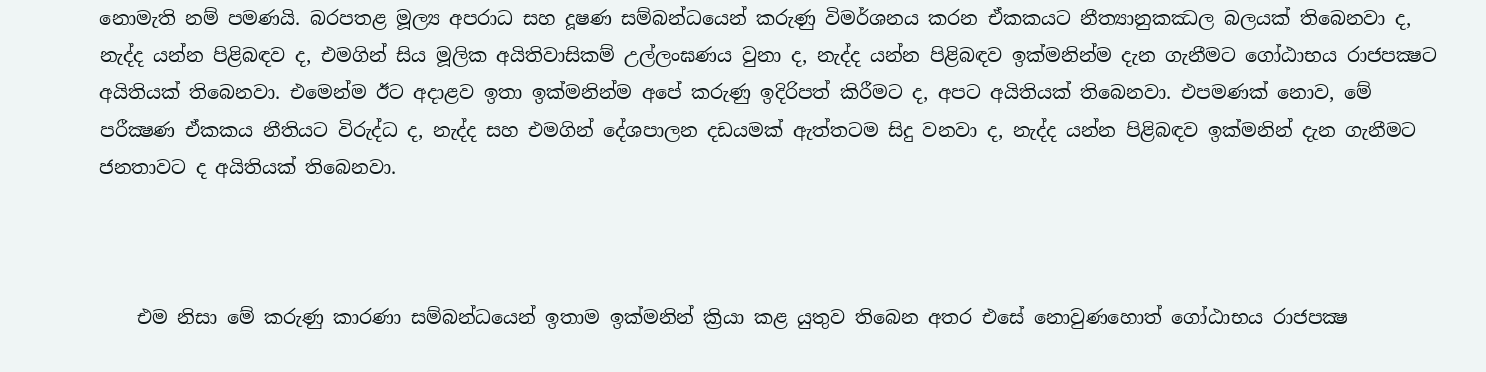නොමැති නම් පමණයි. බරපතළ මූල්‍ය අපරාධ සහ දූෂණ සම්බන්ධයෙන් කරුණු විමර්ශනය කරන ඒකකයට නීත්‍යානුකඣල බලයක් තිබෙනවා ද, නැද්ද යන්න පිළිබඳව ද, එමගින් සිය මූලික අයිතිවාසිකම් උල්ලංඝණය වුනා ද, නැද්ද යන්න පිළිබඳව ඉක්මනින්ම දැන ගැනීමට ගෝඨාභය රාජපක්‍ෂට අයිතියක් තිබෙනවා. එමෙන්ම ඊට අදාළව ඉතා ඉක්මනින්ම අපේ කරුණු ඉදිරිපත් කිරීමට ද, අපට අයිතියක් තිබෙනවා. එපමණක් නොව, මේ පරීක්‍ෂණ ඒකකය නීතියට විරුද්ධ ද, නැද්ද සහ එමගින් දේශපාලන දඩයමක් ඇත්තටම සිදු වනවා ද, නැද්ද යන්න පිළිබඳව ඉක්මනින් දැන ගැනීමට ජනතාවට ද අයිතියක් තිබෙනවා.



    එම නිසා මේ කරුණු කාරණා සම්බන්ධයෙන් ඉතාම ඉක්මනින් ක්‍රියා කළ යුතුව තිබෙන අතර එසේ නොවුණහොත් ගෝඨාභය රාජපක්‍ෂ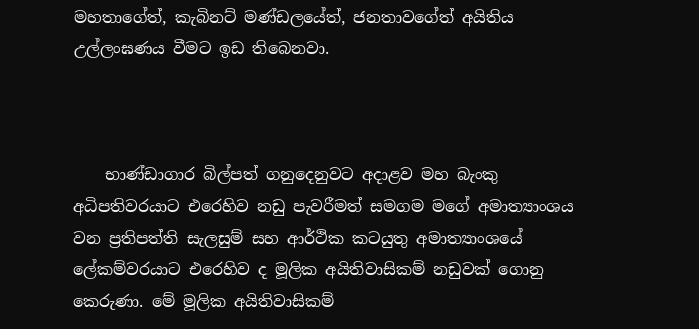මහතාගේත්, කැබිනට් මණ්ඩලයේත්, ජනතාවගේත් අයිතිය උල්ලංඝණය වීමට ඉඩ තිබෙනවා.



    භාණ්ඩාගාර බිල්පත් ගනුදෙනුවට අදාළව මහ බැංකු අධිපතිවරයාට එරෙහිව නඩු පැවරීමත් සමගම මගේ අමාත්‍යාංශය වන ප්‍රතිපත්ති සැලසුම් සහ ආර්ථික කටයුතු අමාත්‍යාංශයේ ලේකම්වරයාට එරෙහිව ද මූලික අයිතිවාසිකම් නඩුවක් ගොනු කෙරුණා. මේ මූලික අයිතිවාසිකම්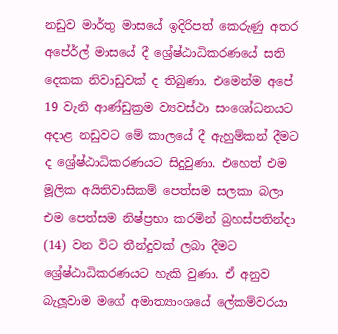නඩුව මාර්තු මාසයේ ඉදිරිපත් කෙරුණු අතර අපේ‍ර්ල් මාසයේ දී ශ්‍රේෂ්ඨාධිකරණයේ සති දෙකක නිවාඩුවක් ද තිබුණා. එමෙන්ම අපේ 19 වැනි ආණ්ඩුක්‍රම ව්‍යවස්ථා සංශෝධනයට අදාළ නඩුවට මේ කාලයේ දී ඇහුම්කන් දීමට ද ශ්‍රේෂ්ඨාධිකරණයට සිදුවුණා. එහෙත් එම මූලික අයිතිවාසිකම් පෙත්සම සලකා බලා එම පෙත්සම නිෂ්ප්‍රභා කරමින් බ්‍රහස්පතින්දා (14) වන විට තීන්දුවක් ලබා දීමට ශ්‍රේෂ්ඨාධිකරණයට හැකි වුණා. ඒ අනුව බැලූවාම මගේ අමාත්‍යාංශයේ ලේකම්වරයා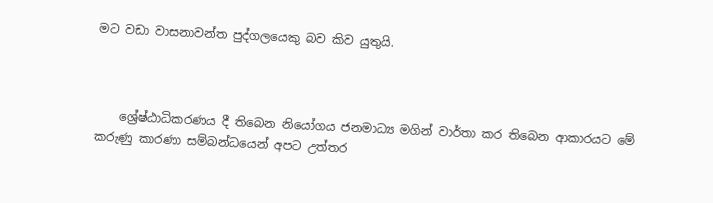මට වඩා වාසනාවන්ත පුද්ගලයෙකු බව කිව යුතුයි.



    ශ්‍රේෂ්ඨාධිකරණය දී තිබෙන නියෝගය ජනමාධ්‍ය මගින් වාර්තා කර තිබෙන ආකාරයට මේ කරුණු කාරණා සම්බන්ධයෙන් අපට උත්තර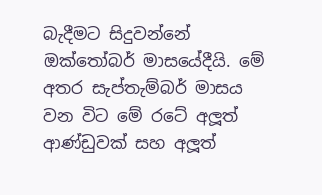බැදීමට සිදුවන්නේ ඔක්තෝබර් මාසයේදීයි. මේ අතර සැප්තැම්බර් මාසය වන විට මේ රටේ අලූත් ආණ්ඩුවක් සහ අලූත්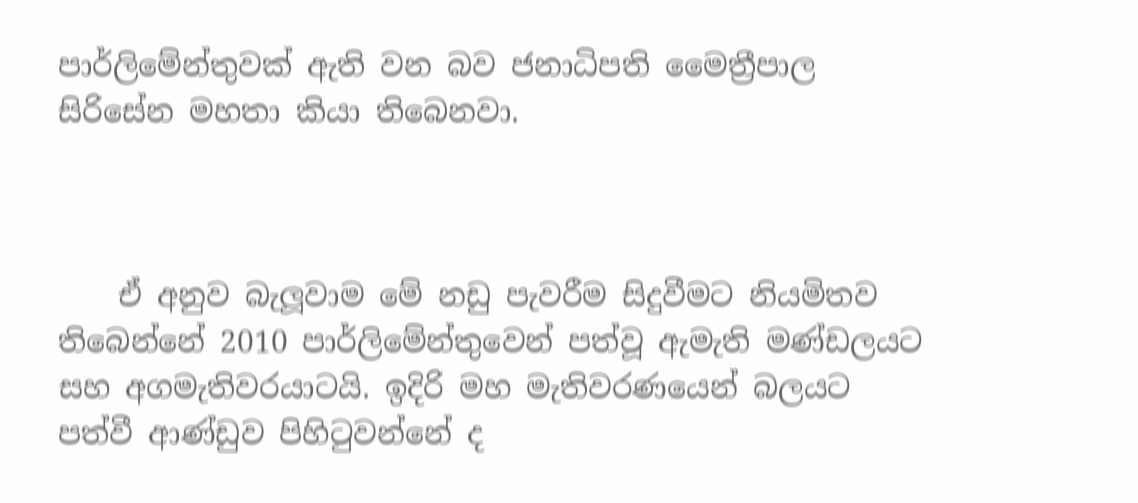පාර්ලිමේන්තුවක් ඇති වන බව ජනාධිපති මෛත්‍රීපාල සිරිසේන මහතා කියා තිබෙනවා.



    ඒ අනුව බැලූවාම මේ නඩු පැවරීම සිදුවීමට නියමිතව තිබෙන්නේ 2010 පාර්ලිමේන්තුවෙන් පත්වූ ඇමැති මණ්ඩලයට සහ අගමැතිවරයාටයි. ඉදිරි මහ මැතිවරණයෙන් බලයට පත්වී ආණ්ඩුව පිහිටුවන්නේ ද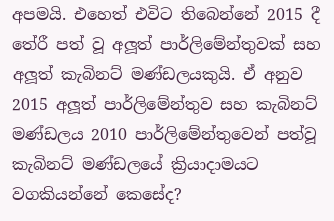අපමයි. එහෙත් එවිට තිබෙන්නේ 2015 දී තේරී පත් වූ අලූත් පාර්ලිමේන්තුවක් සහ අලූත් කැබිනට් මණ්ඩලයකුයි. ඒ අනුව 2015 අලූත් පාර්ලිමේන්තුව සහ කැබිනට් මණ්ඩලය 2010 පාර්ලිමේන්තුවෙන් පත්වූ කැබිනට් මණ්ඩලයේ ක්‍රියාදාමයට වගකියන්නේ කෙසේද?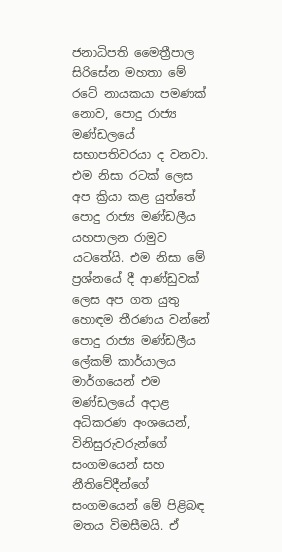ජනාධිපති මෛත්‍රීපාල සිරිසේන මහතා මේ රටේ නායකයා පමණක් නොව, පොදු රාජ්‍ය මණ්ඩලයේ සභාපතිවරයා ද වනවා. එම නිසා රටක් ලෙස අප ක්‍රියා කළ යුත්තේ පොදු රාජ්‍ය මණ්ඩලීය යහපාලන රාමුව යටතේයි. එම නිසා මේ ප්‍රශ්නයේ දී ආණ්ඩුවක් ලෙස අප ගත යුතු හොඳම තීරණය වන්නේ පොදු රාජ්‍ය මණ්ඩලීය ලේකම් කාර්යාලය මාර්ගයෙන් එම මණ්ඩලයේ අදාළ අධිකරණ අංශයෙන්, විනිසුරුවරුන්ගේ සංගමයෙන් සහ නීතිවේදීන්ගේ සංගමයෙන් මේ පිළිබඳ මතය විමසීමයි. ඒ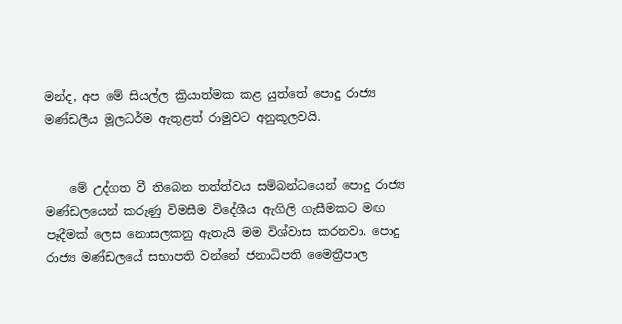මන්ද, අප මේ සියල්ල ක්‍රියාත්මක කළ යුත්තේ පොදු රාජ්‍ය මණ්ඩලීය මූලධර්ම ඇතුළත් රාමුවට අනුකූලවයි.


    මේ උද්ගත වී තිබෙන තත්ත්වය සම්බන්ධයෙන් පොදු රාජ්‍ය මණ්ඩලයෙන් කරුණු විමසීම විදේශීය ඇගිලි ගැසීමකට මඟ පෑදීමක් ලෙස නොසලකනු ඇතැයි මම විශ්වාස කරනවා. පොදු රාජ්‍ය මණ්ඩලයේ සභාපති වන්නේ ජනාධිපති මෛත්‍රීපාල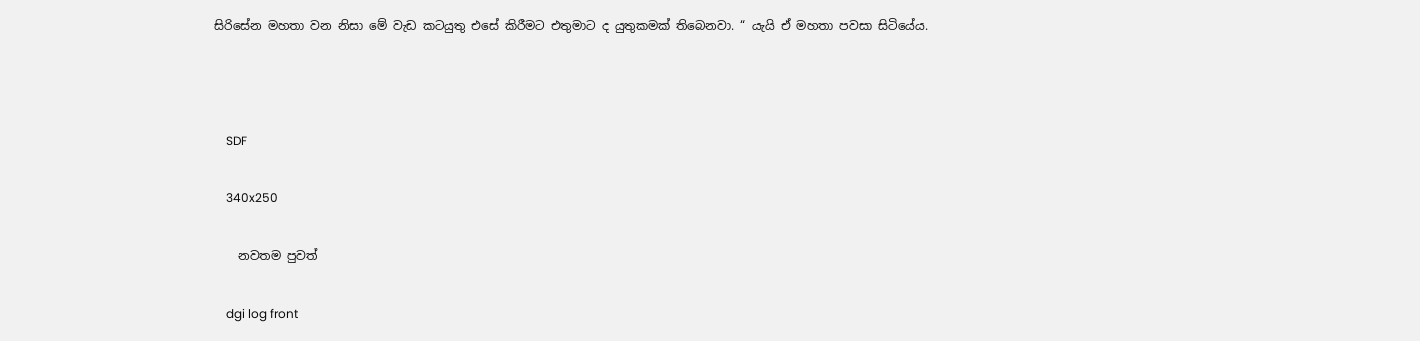සිරිසේන මහතා වන නිසා මේ වැඩ කටයුතු එසේ කිරීමට එතුමාට ද යුතුකමක් තිබෙනවා. “ යැයි ඒ මහතා පවසා සිටියේය.



    SDF

    340x250

    නවතම පුවත්

    dgi log front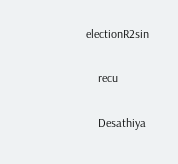electionR2sin

    recu

    Desathiya